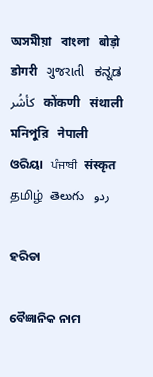অসমীয়া   বাংলা   बोड़ो   डोगरी   ગુજરાતી   ಕನ್ನಡ   كأشُر   कोंकणी   संथाली   মনিপুরি   नेपाली   ଓରିୟା   ਪੰਜਾਬੀ   संस्कृत   தமிழ்  తెలుగు   ردو

ହରିଡା

ବୈଜ୍ଞାନିକ ନାମ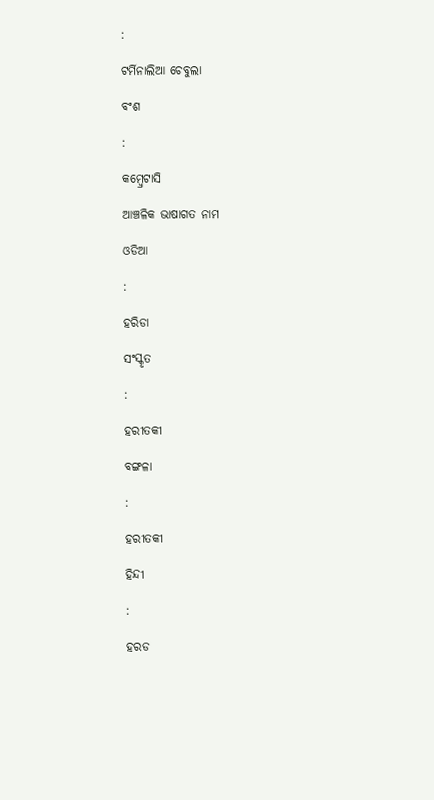:

ଟର୍ମିନାଲିଆ ଚେବୁଲା

ବଂଶ

:

କମ୍ବ୍ରେଟାସି

ଆଞ୍ଚଳିକ ଭାଷାଗତ ନାମ

ଓଡିଆ

:

ହରିଡା

ସଂସ୍କୃତ

:

ହରୀତକୀ

ବଙ୍ଗଳା

:

ହରୀତକୀ

ହିନ୍ଦୀ

:

ହରଡ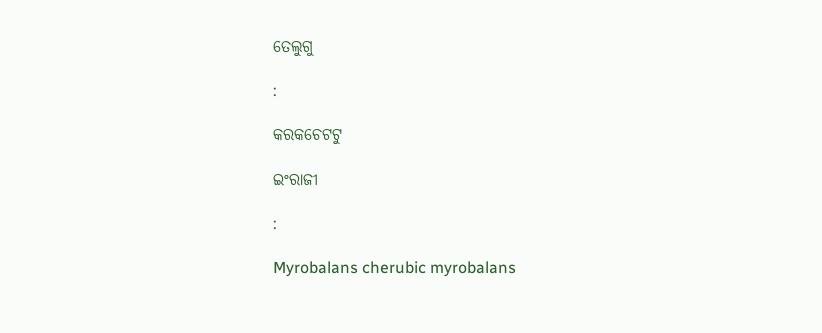ତେଲୁଗୁ

:

କରକଚେଟଟୁ

ଇଂରାଜୀ

:

Myrobalans cherubic myrobalans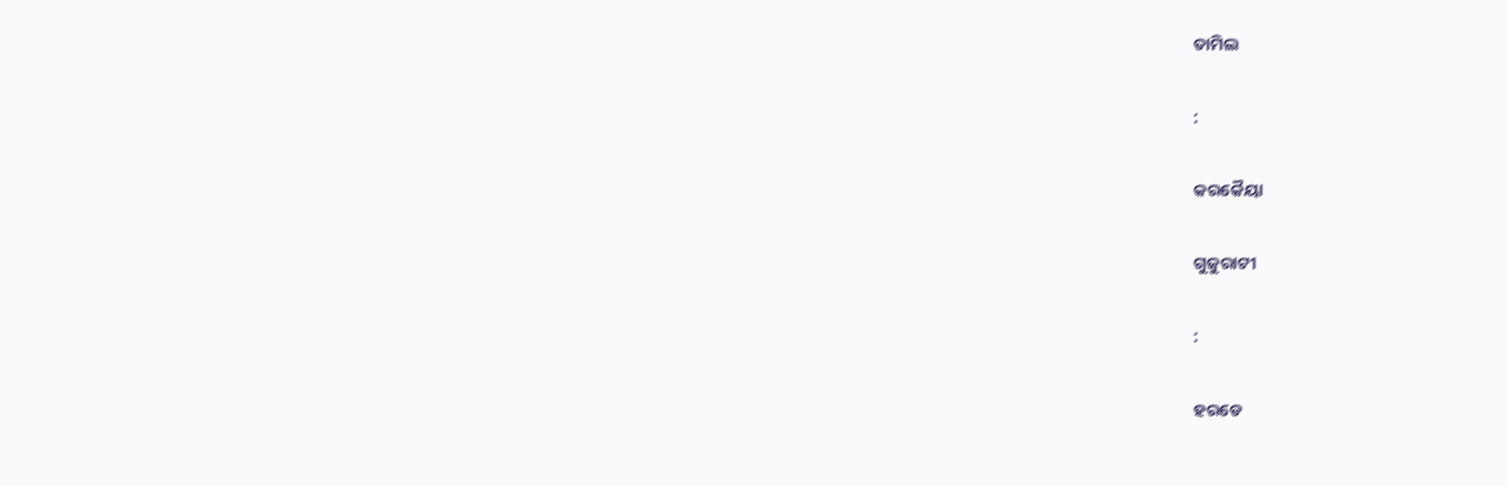ତାମିଲ

:

କରକୈୟା

ଗୁଜୁରାଟୀ

:

ହରଡେ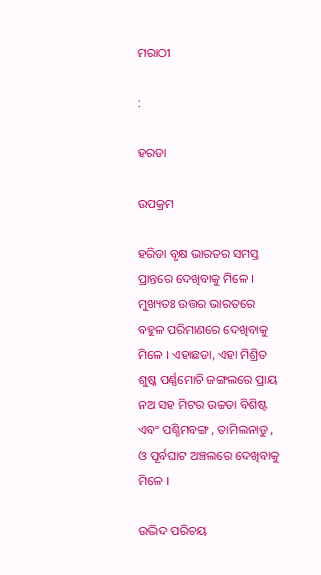ମରାଠୀ

:

ହରଡା

ଉପକ୍ରମ

ହରିଡା ବୃକ୍ଷ ଭାରତର ସମସ୍ତ ପ୍ରାନ୍ତରେ ଦେଖିବାକୁ ମିଳେ । ମୁଖ୍ୟତଃ ଉତ୍ତର ଭାରତରେ ବହୁଳ ପରିମାଣରେ ଦେଖିବାକୁ ମିଳେ । ଏହାଛଡା, ଏହା ମିଶ୍ରିତ ଶୁଷ୍କ ପର୍ଣ୍ଣମୋଚି ଜଙ୍ଗଲରେ ପ୍ରାୟ ନଅ ସହ ମିଟର ଉଚ୍ଚତା ବିଶିଷ୍ଟ ଏବଂ ପଶ୍ଚିମବଙ୍ଗ , ତାମିଲନାଡୁ , ଓ ପୂର୍ବଘାଟ ଅଞ୍ଚଲରେ ଦେଖିବାକୁ ମିଳେ ।

ଉଦ୍ଭିଦ ପରିଚୟ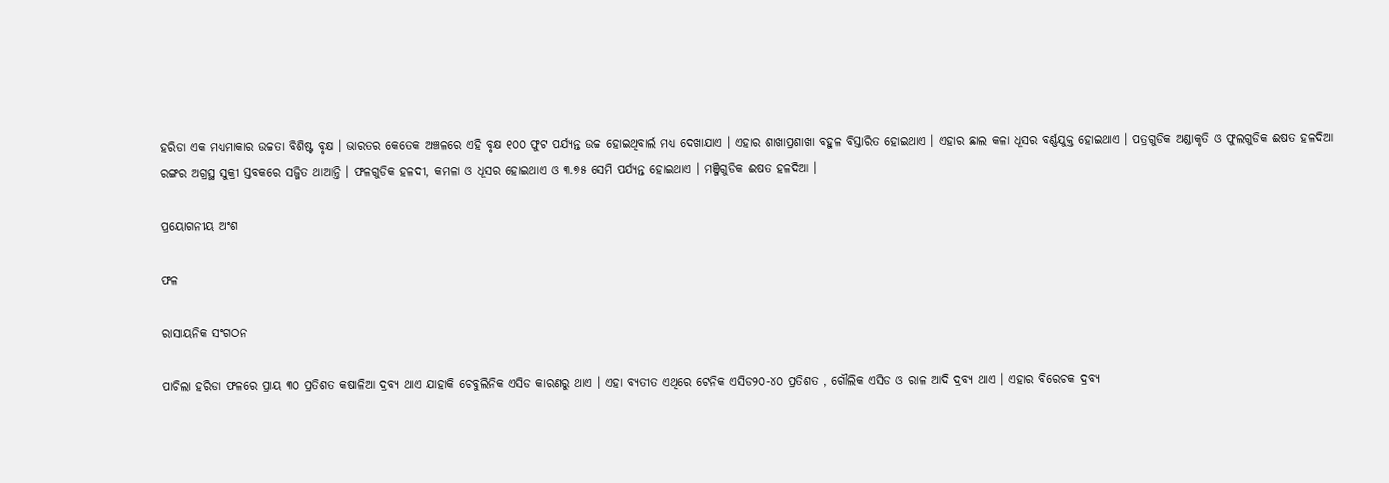ହରିଡା ଏକ ମଧ୍ୟମାକାର ଉଚ୍ଚତା ବିଶିଷ୍ଟ ବୃକ୍ଷ । ଭାରତର କେତେକ ଅଞ୍ଚଳରେ ଏହି ବୃକ୍ଷ ୧୦୦ ଫୁଟ ପର୍ଯ୍ୟନ୍ତ ଉଚ୍ଚ ହୋଇଥିବାର୍ଲ ମଧ୍ୟ ଦେଖାଯାଏ । ଏହାର ଶାଖାପ୍ରଶାଖା ବହୁଳ ବିସ୍ତାରିତ ହୋଇଥାଏ । ଏହାର ଛାଲ କଳା ଧୂସର ବର୍ଣ୍ଣଯୁକ୍ତ ହୋଇଥାଏ । ପତ୍ରଗୁଡିକ ଅଣ୍ଡାକୃତି ଓ ଫୁଲଗୁଡିକ ଈଷତ ହଳଦିଆ ରଙ୍ଗର ଅଗ୍ରସ୍ଥ ସୁକ୍ରୀ ସ୍ତବକରେ ସଜ୍ଜିତ ଥାଆନ୍ତି । ଫଳଗୁଡିକ ହଳଦୀ, କମଳା ଓ ଧୂସର ହୋଇଥାଏ ଓ ୩.୭୫ ସେମି ପର୍ଯ୍ୟନ୍ତ ହୋଇଥାଏ । ମଞ୍ଜିଗୁଡିକ ଈଷତ ହଳଦିଆ ।

ପ୍ରୟୋଗନୀୟ ଅଂଶ

ଫଳ

ରାସାୟନିକ ସଂଗଠନ

ପାଚିଲା ହରିଡା ଫଳରେ ପ୍ରାୟ ୩୦ ପ୍ରତିଶତ କଷାଳିଆ ଦ୍ରବ୍ୟ ଥାଏ ଯାହାକି ଚେବୁଲିନିକ ଏସିଡ କାରଣରୁ ଥାଏ । ଏହା ବ୍ୟତୀତ ଏଥିରେ ଟେନିକ ଏସିଡ୨୦-୪୦ ପ୍ରତିଶତ , ଗୌଲିକ ଏସିଡ ଓ ରାଳ ଆଦି ଦ୍ରବ୍ୟ ଥାଏ । ଏହାର ବିରେଚକ ଦ୍ରବ୍ୟ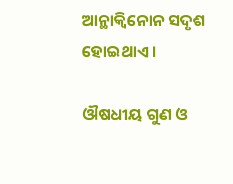ଆନ୍ଥାକ୍ଵିନୋନ ସଦୃଶ ହୋଇଥାଏ ।

ଔଷଧୀୟ ଗୁଣ ଓ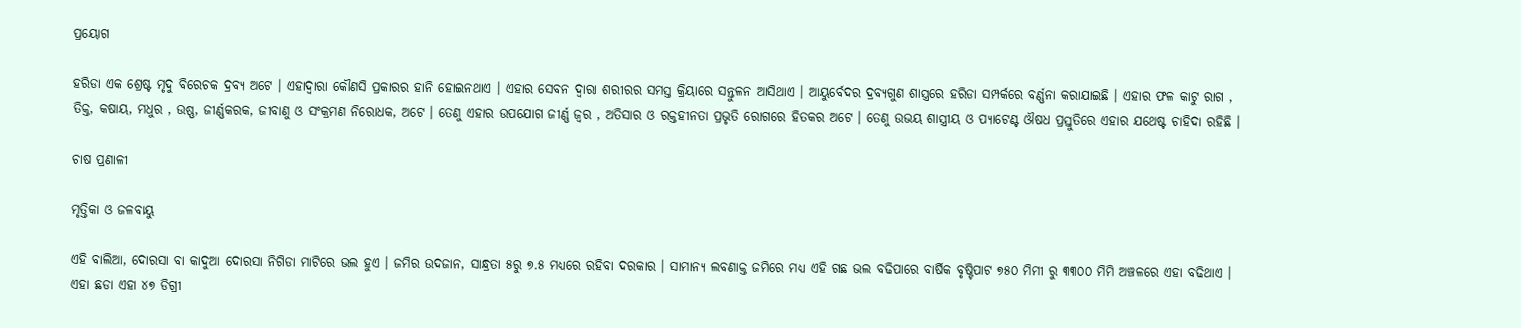ପ୍ରୟୋଗ

ହରିଡା ଏକ ଶ୍ରେଷ୍ଟ ମୃଦୁ ବିରେଚକ ଦ୍ରବ୍ୟ ଅଟେ । ଏହାଦ୍ଵାରା କୌଣସି ପ୍ରକାରର ହାନି ହୋଇନଥାଏ । ଏହାର ସେବନ ଦ୍ଵାରା ଶରୀରର ସମସ୍ତ କ୍ରିୟାରେ ସନ୍ତୁଳନ ଆସିଥାଏ । ଆୟୁର୍ବେଦର ଦ୍ରବ୍ୟଗୁଣ ଶାସ୍ତ୍ରରେ ହରିଡା ସମ୍ପର୍କରେ ବର୍ଣ୍ଣନା କରାଯାଇଛି । ଏହାର ଫଳ କାଟୁ ରାଗ , ତିକ୍ତ, କଷାୟ, ମଧୁର , ଉଷ୍ଣ, ଜୀର୍ଣ୍ଣକରକ, ଜୀବାଣୁ ଓ ସଂକ୍ରମଣ ନିରୋଧକ, ଅଟେ । ତେଣୁ ଏହାର ଉପଯୋଗ ଜୀର୍ଣ୍ଣ ଜ୍ଵର , ଅତିସାର ଓ ରକ୍ତହୀନତା ପ୍ରଭୃତି ରୋଗରେ ହିତକର ଅଟେ । ତେଣୁ ଉଭୟ ଶାସ୍ତ୍ରୀୟ ଓ ପ୍ୟାଟେଣ୍ଟ ଔଷଧ ପ୍ରସ୍ତୁତିରେ ଏହାର ଯଥେଷ୍ଟ ଚାହିଦା ରହିଛି ।

ଚାଷ ପ୍ରଣାଳୀ

ମୃତ୍ତିକା ଓ ଜଳବାୟୁ

ଏହି ବାଲିଆ, ଦୋରସା ବା କାଦୁଆ ଦୋରସା ନିଗିଡା ମାଟିରେ ଭଲ ହୁଏ । ଜମିର ଉଦଜାନ, ସାନ୍ଧ୍ରତା ୫ରୁ ୭.୫ ମଧ୍ୟରେ ରହିବା ଦରକାର । ସାମାନ୍ୟ ଲବଣାକ୍ତ ଜମିରେ ମଧ୍ୟ ଏହି ଗଛ ଭଲ ବଢିପାରେ ବାର୍ଷିକ ବୃଷ୍ଟିପାଟ ୭୫୦ ମିମୀ ରୁ ୩୩୦୦ ମିମି ଅଞ୍ଚଳରେ ଏହା ବଢିଥାଏ । ଏହା ଛଡା ଏହା ୪୭ ଡିଗ୍ରୀ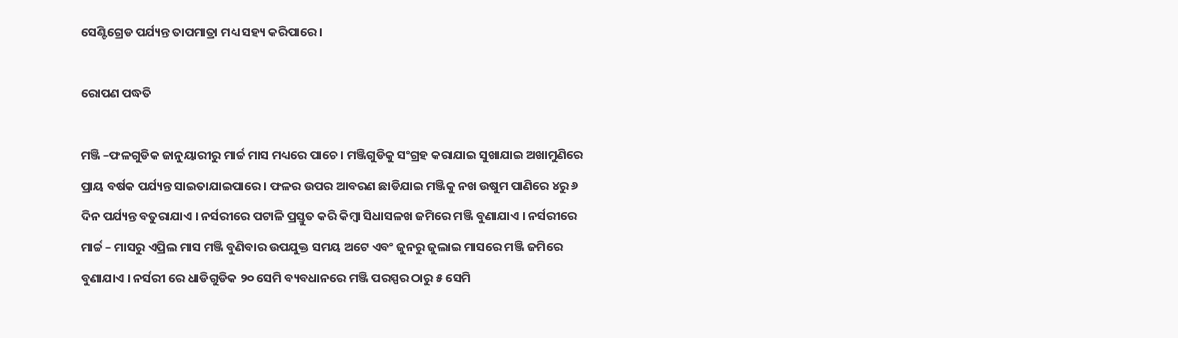ସେଣ୍ଟିଗ୍ରେଡ ପର୍ଯ୍ୟନ୍ତ ତାପମାତ୍ରା ମଧ୍ୟ ସହ୍ୟ କରିପାରେ ।

ରୋପଣ ପଦ୍ଧତି

ମଞ୍ଜି –ଫଳଗୁଡିକ ଜାନୁୟାରୀରୁ ମାର୍ଚ୍ଚ ମାସ ମଧ୍ୟରେ ପାଚେ । ମଞ୍ଜିଗୁଡିକୁ ସଂଗ୍ରହ କରାଯାଇ ସୁଖାଯାଇ ଅଖାମୁଣିରେ ପ୍ରାୟ ବର୍ଷକ ପର୍ଯ୍ୟନ୍ତ ସାଇତାଯାଇପାରେ । ଫଳର ଉପର ଆବରଣ ଛାଡିଯାଇ ମଞ୍ଜିକୁ ନଖ ଉଷୁମ ପାଣିରେ ୪ରୁ ୬ ଦିନ ପର୍ଯ୍ୟନ୍ତ ବତୁରାଯାଏ । ନର୍ସରୀରେ ପଟାଳି ପ୍ରସ୍ତୁତ କରି କିମ୍ବା ସିଧାସଳଖ ଜମିରେ ମଞ୍ଜି ବୁଣାଯାଏ । ନର୍ସରୀରେ ମାର୍ଚ୍ଚ – ମାସରୁ ଏପ୍ରିଲ ମାସ ମଞ୍ଜି ବୁଣିବାର ଉପଯୁକ୍ତ ସମୟ ଅଟେ ଏବଂ ଜୁନରୁ ଜୁଲାଇ ମାସରେ ମଞ୍ଜି ଜମିରେ ବୁଣାଯାଏ । ନର୍ସରୀ ରେ ଧାଡିଗୁଡିକ ୨୦ ସେମି ବ୍ୟବଧାନରେ ମଞ୍ଜି ପରସ୍ପର ଠାରୁ ୫ ସେମି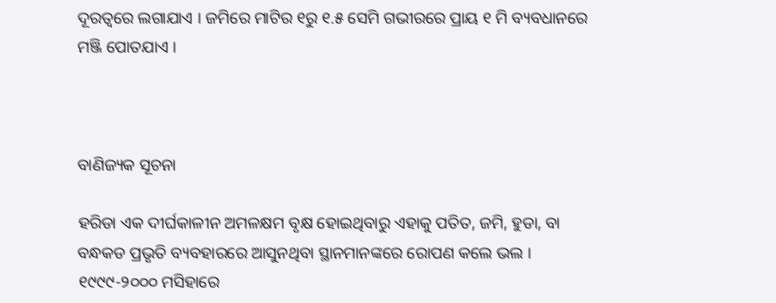ଦୂରତ୍ଵରେ ଲଗାଯାଏ । ଜମିରେ ମାଟିର ୧ରୁ ୧.୫ ସେମି ଗଭୀରରେ ପ୍ରାୟ ୧ ମି ବ୍ୟବଧାନରେ ମଞ୍ଜି ପୋତଯାଏ ।



ବାଣିଜ୍ୟକ ସୂଚନା

ହରିଡା ଏକ ଦୀର୍ଘକାଳୀନ ଅମଳକ୍ଷମ ବୃକ୍ଷ ହୋଇଥିବାରୁ ଏହାକୁ ପତିତ, ଜମି, ହୁଡା, ବା ବନ୍ଧକଡ ପ୍ରଭୃତି ବ୍ୟବହାରରେ ଆସୁନଥିବା ସ୍ଥାନମାନଙ୍କରେ ରୋପଣ କଲେ ଭଲ । ୧୯୯୯-୨୦୦୦ ମସିହାରେ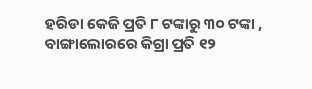ହରିଡା କେଜି ପ୍ରତି ୮ ଟଙ୍କାରୁ ୩୦ ଟଙ୍କା , ବାଙ୍ଗାଲୋରରେ କିଗ୍ରା ପ୍ରତି ୧୨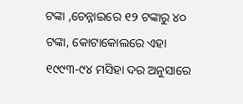ଟଙ୍କା ,ଚେନ୍ନାଇରେ ୧୨ ଟଙ୍କାରୁ ୪୦ ଟଙ୍କା, କୋଟାକୋଲରେ ଏହା ୧୯୯୩-୯୪ ମସିହା ଦର ଅନୁସାରେ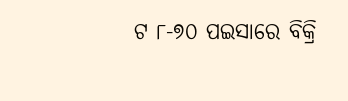ଟ ୮-୭୦ ପଇସାରେ ବିକ୍ରି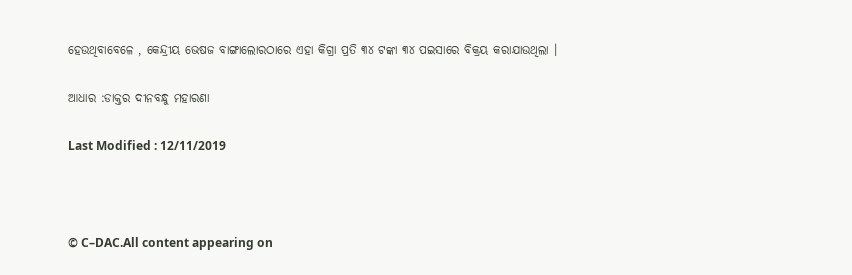ହେଉଥିବାବେଳେ , କେନ୍ଦ୍ରୀୟ ଭେଷଜ ବାଙ୍ଗାଲୋରଠାରେ ଏହା କିଗ୍ରା ପ୍ରତି ୩୪ ଟଙ୍କା ୩୪ ପଇସାରେ ବିକ୍ରୟ କରାଯାଉଥିଲା ।

ଆଧାର :ଡାକ୍ତର ଦୀନବନ୍ଧୁ ମହାରଣା

Last Modified : 12/11/2019



© C–DAC.All content appearing on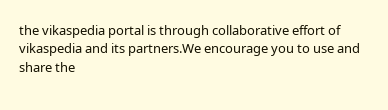the vikaspedia portal is through collaborative effort of vikaspedia and its partners.We encourage you to use and share the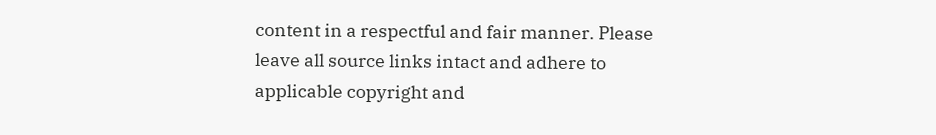content in a respectful and fair manner. Please leave all source links intact and adhere to applicable copyright and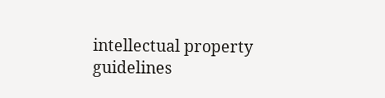intellectual property guidelines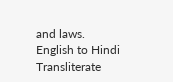and laws.
English to Hindi Transliterate